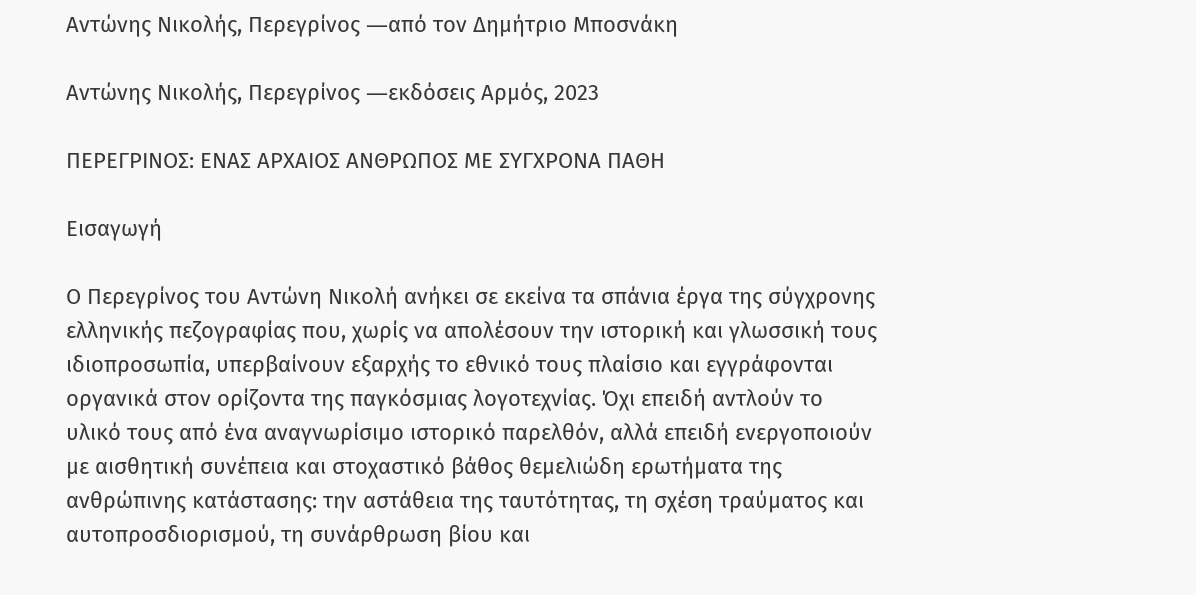Αντώνης Νικολής, Περεγρίνος ―από τον Δημήτριο Μποσνάκη

Αντώνης Νικολής, Περεγρίνος ―εκδόσεις Αρμός, 2023

ΠΕΡΕΓΡΙΝΟΣ: ΕΝΑΣ ΑΡΧΑΙΟΣ ΑΝΘΡΩΠΟΣ ΜΕ ΣΥΓΧΡΟΝΑ ΠΑΘΗ

Εισαγωγή

Ο Περεγρίνος του Αντώνη Νικολή ανήκει σε εκείνα τα σπάνια έργα της σύγχρονης ελληνικής πεζογραφίας που, χωρίς να απολέσουν την ιστορική και γλωσσική τους ιδιοπροσωπία, υπερβαίνουν εξαρχής το εθνικό τους πλαίσιο και εγγράφονται οργανικά στον ορίζοντα της παγκόσμιας λογοτεχνίας. Όχι επειδή αντλούν το υλικό τους από ένα αναγνωρίσιμο ιστορικό παρελθόν, αλλά επειδή ενεργοποιούν με αισθητική συνέπεια και στοχαστικό βάθος θεμελιώδη ερωτήματα της ανθρώπινης κατάστασης: την αστάθεια της ταυτότητας, τη σχέση τραύματος και αυτοπροσδιορισμού, τη συνάρθρωση βίου και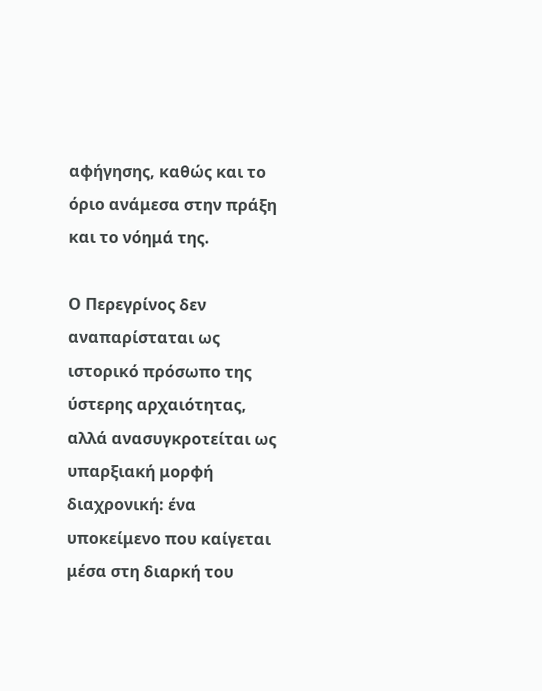αφήγησης, καθώς και το όριο ανάμεσα στην πράξη και το νόημά της.

Ο Περεγρίνος δεν αναπαρίσταται ως ιστορικό πρόσωπο της ύστερης αρχαιότητας, αλλά ανασυγκροτείται ως υπαρξιακή μορφή διαχρονική: ένα υποκείμενο που καίγεται μέσα στη διαρκή του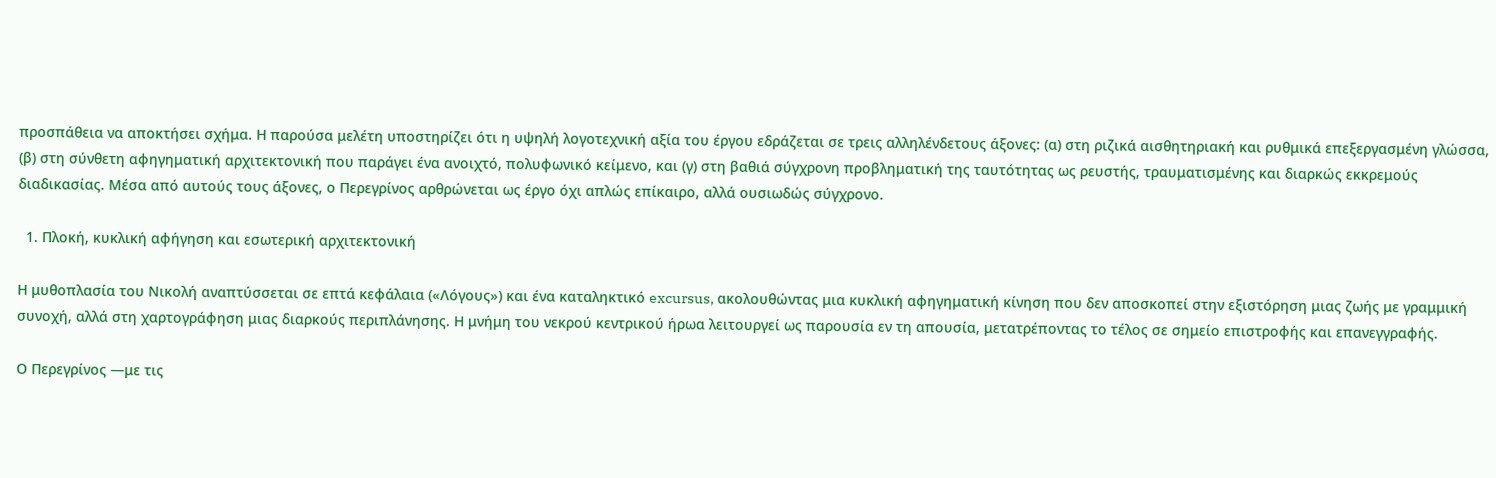προσπάθεια να αποκτήσει σχήμα. Η παρούσα μελέτη υποστηρίζει ότι η υψηλή λογοτεχνική αξία του έργου εδράζεται σε τρεις αλληλένδετους άξονες: (α) στη ριζικά αισθητηριακή και ρυθμικά επεξεργασμένη γλώσσα, (β) στη σύνθετη αφηγηματική αρχιτεκτονική που παράγει ένα ανοιχτό, πολυφωνικό κείμενο, και (γ) στη βαθιά σύγχρονη προβληματική της ταυτότητας ως ρευστής, τραυματισμένης και διαρκώς εκκρεμούς διαδικασίας. Μέσα από αυτούς τους άξονες, ο Περεγρίνος αρθρώνεται ως έργο όχι απλώς επίκαιρο, αλλά ουσιωδώς σύγχρονο.

  1. Πλοκή, κυκλική αφήγηση και εσωτερική αρχιτεκτονική

Η μυθοπλασία του Νικολή αναπτύσσεται σε επτά κεφάλαια («Λόγους») και ένα καταληκτικό excursus, ακολουθώντας μια κυκλική αφηγηματική κίνηση που δεν αποσκοπεί στην εξιστόρηση μιας ζωής με γραμμική συνοχή, αλλά στη χαρτογράφηση μιας διαρκούς περιπλάνησης. Η μνήμη του νεκρού κεντρικού ήρωα λειτουργεί ως παρουσία εν τη απουσία, μετατρέποντας το τέλος σε σημείο επιστροφής και επανεγγραφής.

Ο Περεγρίνος —με τις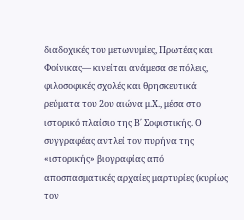διαδοχικές του μετωνυμίες, Πρωτέας και Φοίνικας— κινείται ανάμεσα σε πόλεις, φιλοσοφικές σχολές και θρησκευτικά ρεύματα του 2ου αιώνα μ.Χ., μέσα στο ιστορικό πλαίσιο της Β΄ Σοφιστικής. Ο συγγραφέας αντλεί τον πυρήνα της «ιστορικής» βιογραφίας από αποσπασματικές αρχαίες μαρτυρίες (κυρίως τον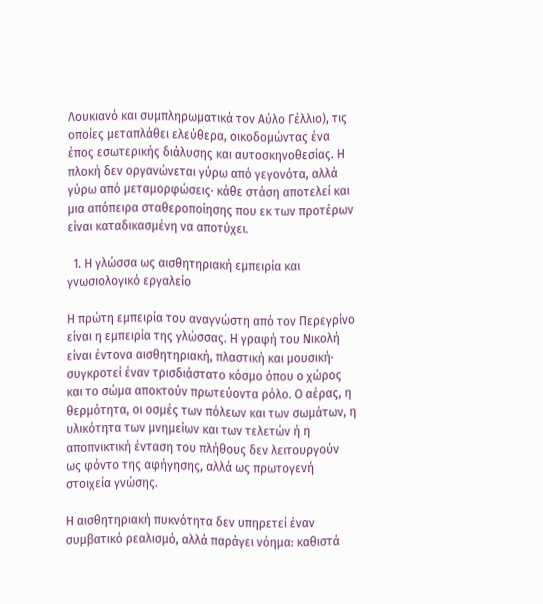Λουκιανό και συμπληρωματικά τον Αύλο Γέλλιο), τις οποίες μεταπλάθει ελεύθερα, οικοδομώντας ένα έπος εσωτερικής διάλυσης και αυτοσκηνοθεσίας. Η πλοκή δεν οργανώνεται γύρω από γεγονότα, αλλά γύρω από μεταμορφώσεις· κάθε στάση αποτελεί και μια απόπειρα σταθεροποίησης που εκ των προτέρων είναι καταδικασμένη να αποτύχει.

  1. Η γλώσσα ως αισθητηριακή εμπειρία και γνωσιολογικό εργαλείο

Η πρώτη εμπειρία του αναγνώστη από τον Περεγρίνο είναι η εμπειρία της γλώσσας. Η γραφή του Νικολή είναι έντονα αισθητηριακή, πλαστική και μουσική· συγκροτεί έναν τρισδιάστατο κόσμο όπου ο χώρος και το σώμα αποκτούν πρωτεύοντα ρόλο. Ο αέρας, η θερμότητα, οι οσμές των πόλεων και των σωμάτων, η υλικότητα των μνημείων και των τελετών ή η αποπνικτική ένταση του πλήθους δεν λειτουργούν ως φόντο της αφήγησης, αλλά ως πρωτογενή στοιχεία γνώσης.

Η αισθητηριακή πυκνότητα δεν υπηρετεί έναν συμβατικό ρεαλισμό, αλλά παράγει νόημα: καθιστά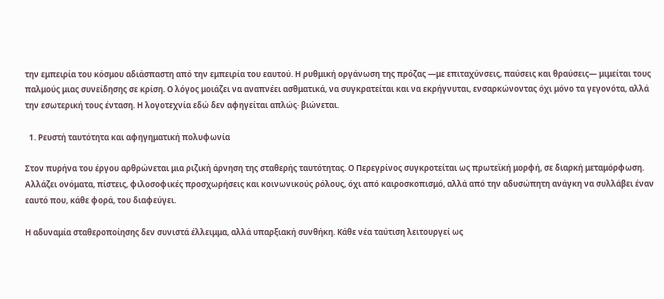την εμπειρία του κόσμου αδιάσπαστη από την εμπειρία του εαυτού. Η ρυθμική οργάνωση της πρόζας —με επιταχύνσεις, παύσεις και θραύσεις— μιμείται τους παλμούς μιας συνείδησης σε κρίση. Ο λόγος μοιάζει να αναπνέει ασθματικά, να συγκρατείται και να εκρήγνυται, ενσαρκώνοντας όχι μόνο τα γεγονότα, αλλά την εσωτερική τους ένταση. Η λογοτεχνία εδώ δεν αφηγείται απλώς· βιώνεται.

  1. Ρευστή ταυτότητα και αφηγηματική πολυφωνία

Στον πυρήνα του έργου αρθρώνεται μια ριζική άρνηση της σταθερής ταυτότητας. Ο Περεγρίνος συγκροτείται ως πρωτεϊκή μορφή, σε διαρκή μεταμόρφωση. Αλλάζει ονόματα, πίστεις, φιλοσοφικές προσχωρήσεις και κοινωνικούς ρόλους, όχι από καιροσκοπισμό, αλλά από την αδυσώπητη ανάγκη να συλλάβει έναν εαυτό που, κάθε φορά, του διαφεύγει.

Η αδυναμία σταθεροποίησης δεν συνιστά έλλειμμα, αλλά υπαρξιακή συνθήκη. Κάθε νέα ταύτιση λειτουργεί ως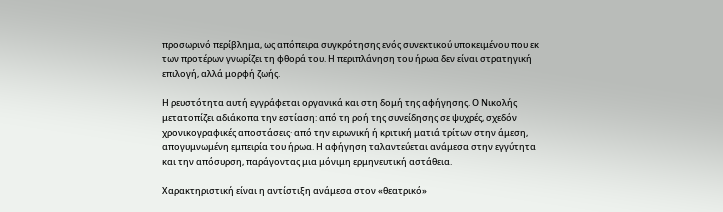προσωρινό περίβλημα, ως απόπειρα συγκρότησης ενός συνεκτικού υποκειμένου που εκ των προτέρων γνωρίζει τη φθορά του. Η περιπλάνηση του ήρωα δεν είναι στρατηγική επιλογή, αλλά μορφή ζωής.

Η ρευστότητα αυτή εγγράφεται οργανικά και στη δομή της αφήγησης. Ο Νικολής μετατοπίζει αδιάκοπα την εστίαση: από τη ροή της συνείδησης σε ψυχρές, σχεδόν χρονικογραφικές αποστάσεις· από την ειρωνική ή κριτική ματιά τρίτων στην άμεση, απογυμνωμένη εμπειρία του ήρωα. Η αφήγηση ταλαντεύεται ανάμεσα στην εγγύτητα και την απόσυρση, παράγοντας μια μόνιμη ερμηνευτική αστάθεια.

Χαρακτηριστική είναι η αντίστιξη ανάμεσα στον «θεατρικό»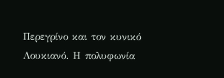Περεγρίνο και τον κυνικό Λουκιανό. Η πολυφωνία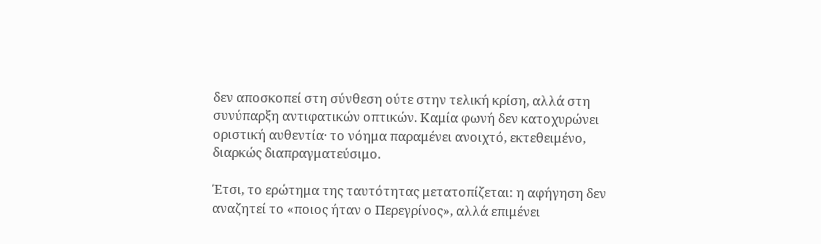δεν αποσκοπεί στη σύνθεση ούτε στην τελική κρίση, αλλά στη συνύπαρξη αντιφατικών οπτικών. Καμία φωνή δεν κατοχυρώνει οριστική αυθεντία· το νόημα παραμένει ανοιχτό, εκτεθειμένο, διαρκώς διαπραγματεύσιμο.

Έτσι, το ερώτημα της ταυτότητας μετατοπίζεται: η αφήγηση δεν αναζητεί το «ποιος ήταν ο Περεγρίνος», αλλά επιμένει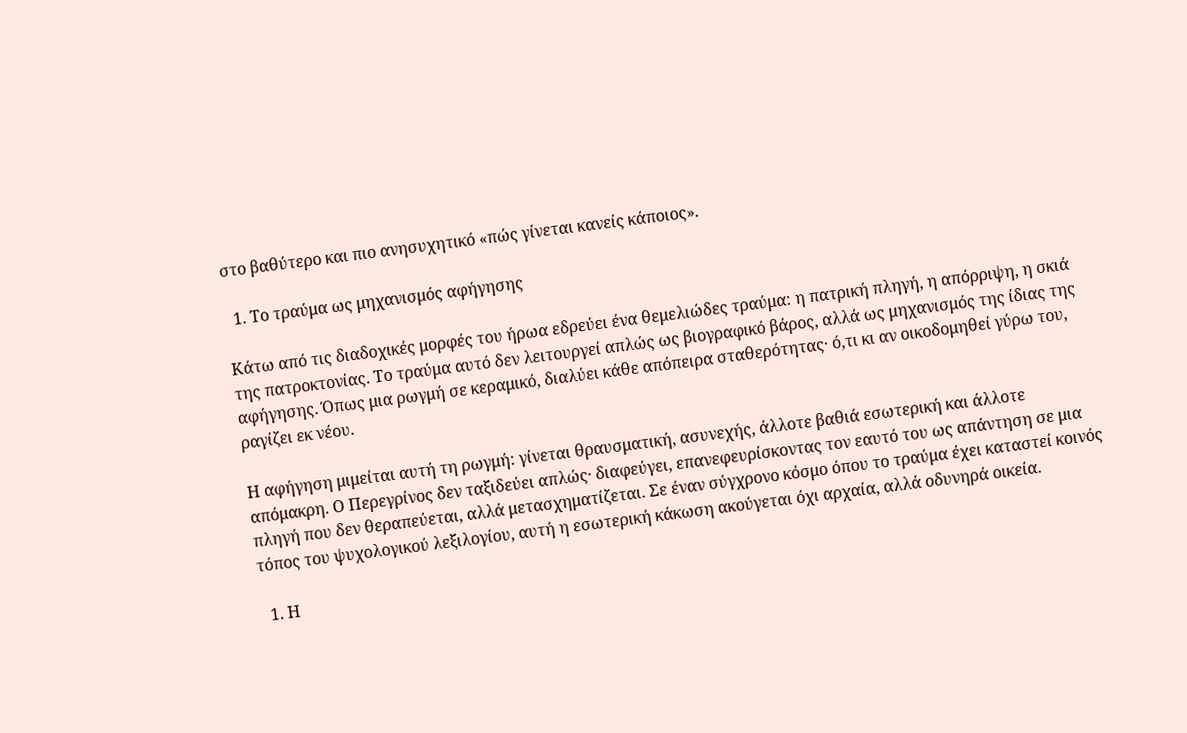στο βαθύτερο και πιο ανησυχητικό «πώς γίνεται κανείς κάποιος».

  1. Το τραύμα ως μηχανισμός αφήγησης

Κάτω από τις διαδοχικές μορφές του ήρωα εδρεύει ένα θεμελιώδες τραύμα: η πατρική πληγή, η απόρριψη, η σκιά της πατροκτονίας. Το τραύμα αυτό δεν λειτουργεί απλώς ως βιογραφικό βάρος, αλλά ως μηχανισμός της ίδιας της αφήγησης. Όπως μια ρωγμή σε κεραμικό, διαλύει κάθε απόπειρα σταθερότητας· ό,τι κι αν οικοδομηθεί γύρω του, ραγίζει εκ νέου.

Η αφήγηση μιμείται αυτή τη ρωγμή: γίνεται θραυσματική, ασυνεχής, άλλοτε βαθιά εσωτερική και άλλοτε απόμακρη. Ο Περεγρίνος δεν ταξιδεύει απλώς· διαφεύγει, επανεφευρίσκοντας τον εαυτό του ως απάντηση σε μια πληγή που δεν θεραπεύεται, αλλά μετασχηματίζεται. Σε έναν σύγχρονο κόσμο όπου το τραύμα έχει καταστεί κοινός τόπος του ψυχολογικού λεξιλογίου, αυτή η εσωτερική κάκωση ακούγεται όχι αρχαία, αλλά οδυνηρά οικεία.

  1. Η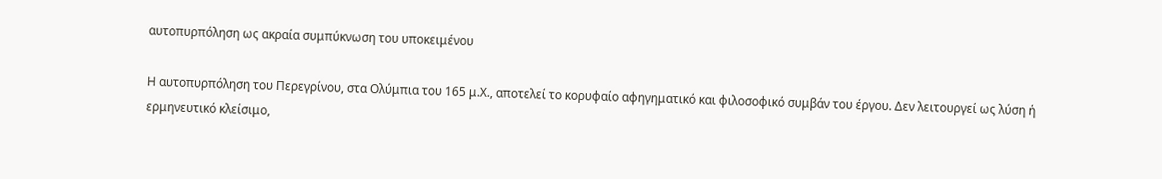αυτοπυρπόληση ως ακραία συμπύκνωση του υποκειμένου

Η αυτοπυρπόληση του Περεγρίνου, στα Ολύμπια του 165 μ.Χ., αποτελεί το κορυφαίο αφηγηματικό και φιλοσοφικό συμβάν του έργου. Δεν λειτουργεί ως λύση ή ερμηνευτικό κλείσιμο,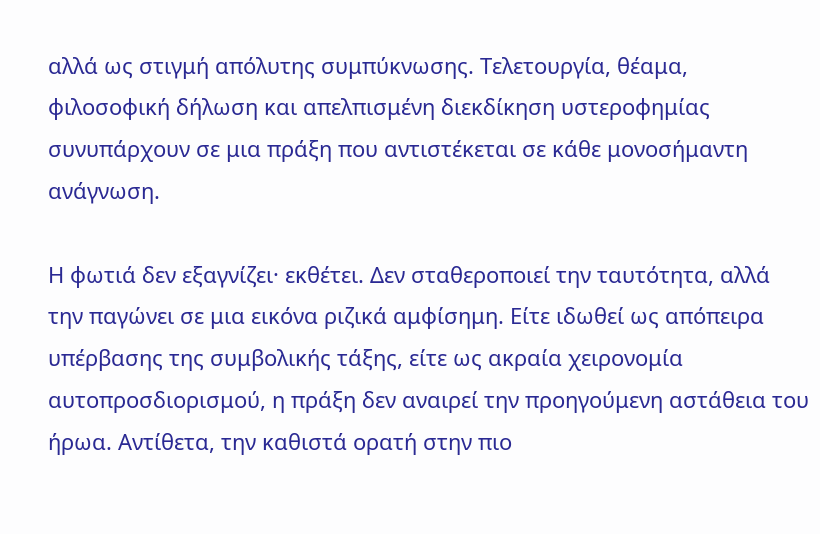αλλά ως στιγμή απόλυτης συμπύκνωσης. Τελετουργία, θέαμα, φιλοσοφική δήλωση και απελπισμένη διεκδίκηση υστεροφημίας συνυπάρχουν σε μια πράξη που αντιστέκεται σε κάθε μονοσήμαντη ανάγνωση.

Η φωτιά δεν εξαγνίζει· εκθέτει. Δεν σταθεροποιεί την ταυτότητα, αλλά την παγώνει σε μια εικόνα ριζικά αμφίσημη. Είτε ιδωθεί ως απόπειρα υπέρβασης της συμβολικής τάξης, είτε ως ακραία χειρονομία αυτοπροσδιορισμού, η πράξη δεν αναιρεί την προηγούμενη αστάθεια του ήρωα. Αντίθετα, την καθιστά ορατή στην πιο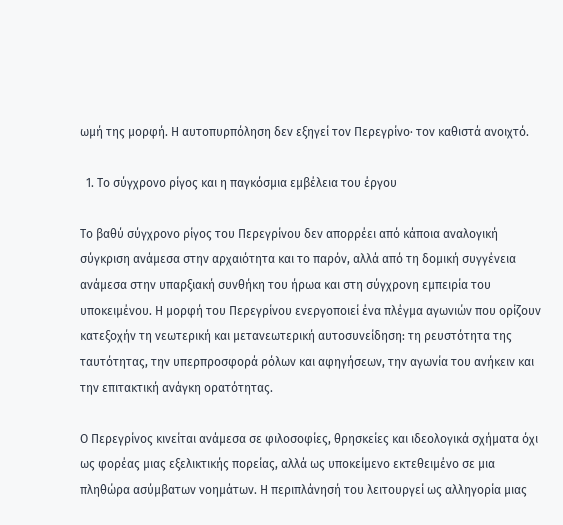ωμή της μορφή. Η αυτοπυρπόληση δεν εξηγεί τον Περεγρίνο· τον καθιστά ανοιχτό.

  1. Το σύγχρονο ρίγος και η παγκόσμια εμβέλεια του έργου

Το βαθύ σύγχρονο ρίγος του Περεγρίνου δεν απορρέει από κάποια αναλογική σύγκριση ανάμεσα στην αρχαιότητα και το παρόν, αλλά από τη δομική συγγένεια ανάμεσα στην υπαρξιακή συνθήκη του ήρωα και στη σύγχρονη εμπειρία του υποκειμένου. Η μορφή του Περεγρίνου ενεργοποιεί ένα πλέγμα αγωνιών που ορίζουν κατεξοχήν τη νεωτερική και μετανεωτερική αυτοσυνείδηση: τη ρευστότητα της ταυτότητας, την υπερπροσφορά ρόλων και αφηγήσεων, την αγωνία του ανήκειν και την επιτακτική ανάγκη ορατότητας.

Ο Περεγρίνος κινείται ανάμεσα σε φιλοσοφίες, θρησκείες και ιδεολογικά σχήματα όχι ως φορέας μιας εξελικτικής πορείας, αλλά ως υποκείμενο εκτεθειμένο σε μια πληθώρα ασύμβατων νοημάτων. Η περιπλάνησή του λειτουργεί ως αλληγορία μιας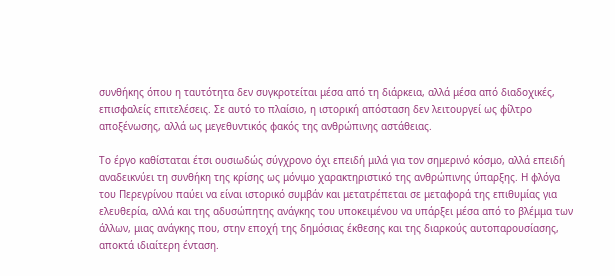συνθήκης όπου η ταυτότητα δεν συγκροτείται μέσα από τη διάρκεια, αλλά μέσα από διαδοχικές, επισφαλείς επιτελέσεις. Σε αυτό το πλαίσιο, η ιστορική απόσταση δεν λειτουργεί ως φίλτρο αποξένωσης, αλλά ως μεγεθυντικός φακός της ανθρώπινης αστάθειας.

Το έργο καθίσταται έτσι ουσιωδώς σύγχρονο όχι επειδή μιλά για τον σημερινό κόσμο, αλλά επειδή αναδεικνύει τη συνθήκη της κρίσης ως μόνιμο χαρακτηριστικό της ανθρώπινης ύπαρξης. Η φλόγα του Περεγρίνου παύει να είναι ιστορικό συμβάν και μετατρέπεται σε μεταφορά της επιθυμίας για ελευθερία, αλλά και της αδυσώπητης ανάγκης του υποκειμένου να υπάρξει μέσα από το βλέμμα των άλλων, μιας ανάγκης που, στην εποχή της δημόσιας έκθεσης και της διαρκούς αυτοπαρουσίασης, αποκτά ιδιαίτερη ένταση.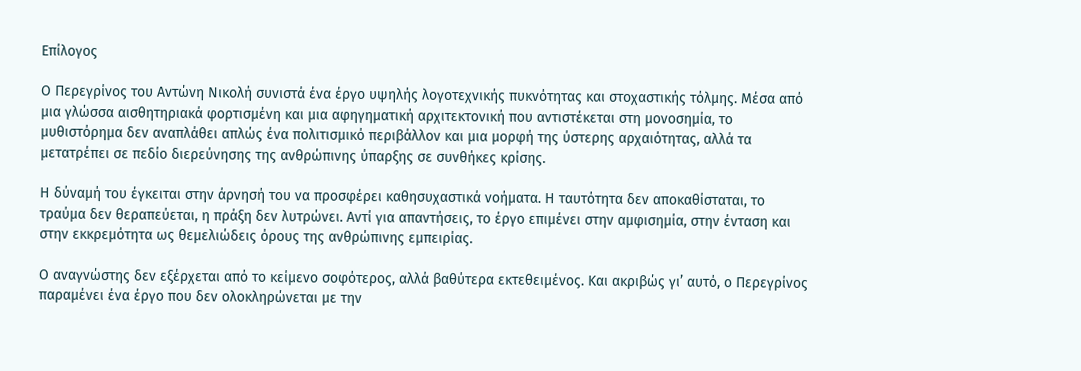Επίλογος

Ο Περεγρίνος του Αντώνη Νικολή συνιστά ένα έργο υψηλής λογοτεχνικής πυκνότητας και στοχαστικής τόλμης. Μέσα από μια γλώσσα αισθητηριακά φορτισμένη και μια αφηγηματική αρχιτεκτονική που αντιστέκεται στη μονοσημία, το μυθιστόρημα δεν αναπλάθει απλώς ένα πολιτισμικό περιβάλλον και μια μορφή της ύστερης αρχαιότητας, αλλά τα μετατρέπει σε πεδίο διερεύνησης της ανθρώπινης ύπαρξης σε συνθήκες κρίσης.

Η δύναμή του έγκειται στην άρνησή του να προσφέρει καθησυχαστικά νοήματα. Η ταυτότητα δεν αποκαθίσταται, το τραύμα δεν θεραπεύεται, η πράξη δεν λυτρώνει. Αντί για απαντήσεις, το έργο επιμένει στην αμφισημία, στην ένταση και στην εκκρεμότητα ως θεμελιώδεις όρους της ανθρώπινης εμπειρίας.

Ο αναγνώστης δεν εξέρχεται από το κείμενο σοφότερος, αλλά βαθύτερα εκτεθειμένος. Και ακριβώς γι’ αυτό, ο Περεγρίνος παραμένει ένα έργο που δεν ολοκληρώνεται με την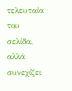τελευταία του σελίδα, αλλά συνεχίζει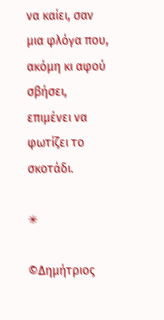να καίει, σαν μια φλόγα που, ακόμη κι αφού σβήσει, επιμένει να φωτίζει το σκοτάδι.

✳

©Δημήτριος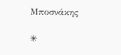Μποσνάκης

✳